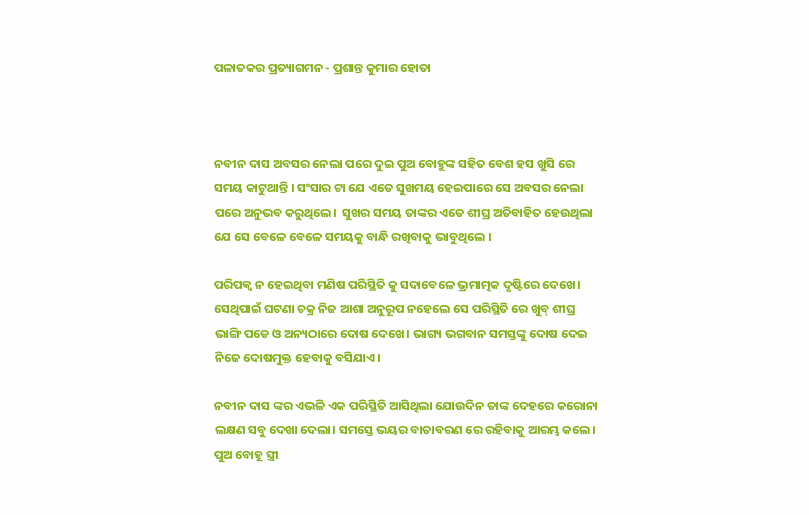ପଳାତକର ପ୍ରତ୍ୟାଗମନ - ପ୍ରଶାନ୍ତ କୁମାର ହୋତା



ନବୀନ ଦାସ ଅବସର ନେଲା ପରେ ଦୁଇ ପୁଅ ବୋହୁଙ୍କ ସହିତ ବେଶ ହସ ଖୁସି ରେ ସମୟ କାଟୁଥାନ୍ତି । ସଂସାର ଟା ଯେ ଏତେ ସୁଖମୟ ହେଇପାରେ ସେ ଅବସର ନେଲା ପରେ ଅନୁଭବ କରୁଥିଲେ।  ସୁଖର ସମୟ ତାଙ୍କର ଏତେ ଶୀଘ୍ର ଅତିବାହିତ ହେଉଥିଲା ଯେ ସେ ବେଳେ ବେଳେ ସମୟକୁ ବାନ୍ଧି ରଖିବାକୁ ଭାବୁଥିଲେ ।

ପରିପକ୍ବ ନ ହେଇଥିବା ମଣିଷ ପରିସ୍ଥିତି କୁ ସଦାବେଳେ ଭ୍ରମାତ୍ମକ ଦୃଷ୍ଟିରେ ଦେଖେ। ସେଥିପାଇଁ ଘଟଣା ଚକ୍ର ନିଜ ଆଶା ଅନୁରୂପ ନହେଲେ ସେ ପରିସ୍ଥିତି ରେ ଖୁବ୍ ଶୀଘ୍ର ଭାଙ୍ଗି ପଡେ ଓ ଅନ୍ୟଠାରେ ଦୋଷ ଦେଖେ। ଭାଗ୍ୟ ଭଗବାନ ସମସ୍ତଙ୍କୁ ଦୋଷ ଦେଇ ନିଜେ ଦୋଷମୁକ୍ତ ହେବାକୁ ବସିଯାଏ।

ନବୀନ ଦାସ ଙ୍କର ଏଭଳି ଏକ ପରିସ୍ଥିତି ଆସିଥିଲା ଯୋଉଦିନ ତାଙ୍କ ଦେହରେ କରୋନା ଲକ୍ଷଣ ସବୁ ଦେଖା ଦେଲା। ସମସ୍ତେ ଭୟର ବାତାବରଣ ରେ ରହିବାକୁ ଆରମ୍ଭ କଲେ। ପୁଅ ବୋହୂ ସ୍ତ୍ରୀ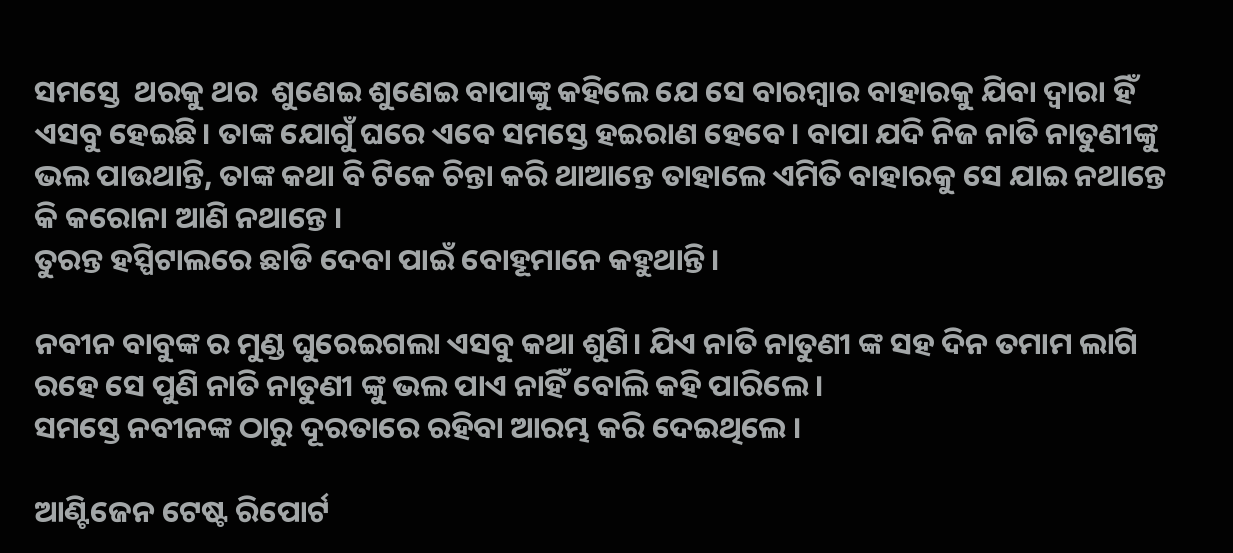ସମସ୍ତେ  ଥରକୁ ଥର  ଶୁଣେଇ ଶୁଣେଇ ବାପାଙ୍କୁ କହିଲେ ଯେ ସେ ବାରମ୍ବାର ବାହାରକୁ ଯିବା ଦ୍ଵାରା ହିଁ ଏସବୁ ହେଇଛି। ତାଙ୍କ ଯୋଗୁଁ ଘରେ ଏବେ ସମସ୍ତେ ହଇରାଣ ହେବେ। ବାପା ଯଦି ନିଜ ନାତି ନାତୁଣୀଙ୍କୁ ଭଲ ପାଉଥାନ୍ତି, ତାଙ୍କ କଥା ବି ଟିକେ ଚିନ୍ତା କରି ଥାଆନ୍ତେ ତାହାଲେ ଏମିତି ବାହାରକୁ ସେ ଯାଇ ନଥାନ୍ତେ କି କରୋନା ଆଣି ନଥାନ୍ତେ ।
ତୁରନ୍ତ ହସ୍ପିଟାଲରେ ଛାଡି ଦେବା ପାଇଁ ବୋହୂମାନେ କହୁଥାନ୍ତି।

ନବୀନ ବାବୁଙ୍କ ର ମୁଣ୍ଡ ଘୁରେଇଗଲା ଏସବୁ କଥା ଶୁଣି। ଯିଏ ନାତି ନାତୁଣୀ ଙ୍କ ସହ ଦିନ ତମାମ ଲାଗି ରହେ ସେ ପୁଣି ନାତି ନାତୁଣୀ ଙ୍କୁ ଭଲ ପାଏ ନାହିଁ ବୋଲି କହି ପାରିଲେ।
ସମସ୍ତେ ନବୀନଙ୍କ ଠାରୁ ଦୂରତାରେ ରହିବା ଆରମ୍ଭ କରି ଦେଇଥିଲେ ।

ଆଣ୍ଟିଜେନ ଟେଷ୍ଟ ରିପୋର୍ଟ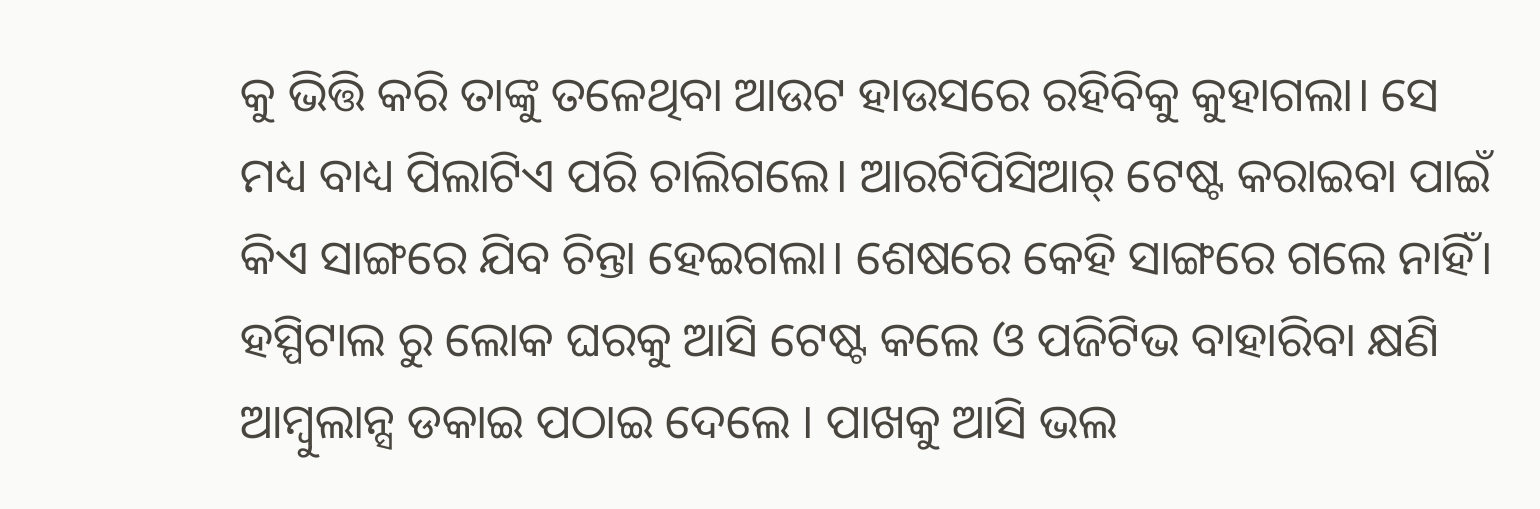କୁ ଭିତ୍ତି କରି ତାଙ୍କୁ ତଳେଥିବା ଆଉଟ ହାଉସରେ ରହିବିକୁ କୁହାଗଲା। ସେ ମଧ୍ୟ ବାଧ୍ୟ ପିଲାଟିଏ ପରି ଚାଲିଗଲେ। ଆରଟିପିସିଆର୍ ଟେଷ୍ଟ କରାଇବା ପାଇଁ କିଏ ସାଙ୍ଗରେ ଯିବ ଚିନ୍ତା ହେଇଗଲା। ଶେଷରେ କେହି ସାଙ୍ଗରେ ଗଲେ ନାହିଁ। ହସ୍ପିଟାଲ ରୁ ଲୋକ ଘରକୁ ଆସି ଟେଷ୍ଟ କଲେ ଓ ପଜିଟିଭ ବାହାରିବା କ୍ଷଣି ଆମ୍ବୁଲାନ୍ସ ଡକାଇ ପଠାଇ ଦେଲେ । ପାଖକୁ ଆସି ଭଲ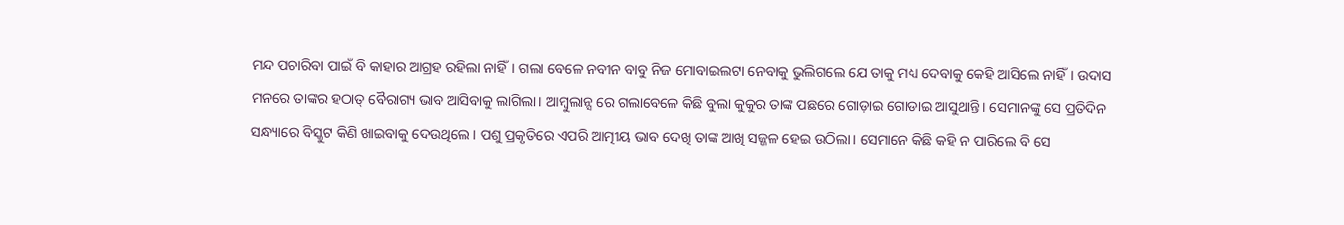ମନ୍ଦ ପଚାରିବା ପାଇଁ ବି କାହାର ଆଗ୍ରହ ରହିଲା ନାହିଁ। ଗଲା ବେଳେ ନବୀନ ବାବୁ ନିଜ ମୋବାଇଲଟା ନେବାକୁ ଭୁଲିଗଲେ ଯେ ତାକୁ ମଧ୍ୟ ଦେବାକୁ କେହି ଆସିଲେ ନାହିଁ। ଉଦାସ ମନରେ ତାଙ୍କର ହଠାତ୍ ବୈରାଗ୍ୟ ଭାବ ଆସିବାକୁ ଲାଗିଲା। ଆମ୍ବୁଲାନ୍ସ ରେ ଗଲାବେଳେ କିଛି ବୁଲା କୁକୁର ତାଙ୍କ ପଛରେ ଗୋଡ଼ାଇ ଗୋଡାଇ ଆସୁଥାନ୍ତି। ସେମାନଙ୍କୁ ସେ ପ୍ରତିଦିନ ସନ୍ଧ୍ୟାରେ ବିସ୍କୁଟ କିଣି ଖାଇବାକୁ ଦେଉଥିଲେ। ପଶୁ ପ୍ରକୃତିରେ ଏପରି ଆତ୍ମୀୟ ଭାବ ଦେଖି ତାଙ୍କ ଆଖି ସଜ୍ଜଳ ହେଇ ଉଠିଲା। ସେମାନେ କିଛି କହି ନ ପାରିଲେ ବି ସେ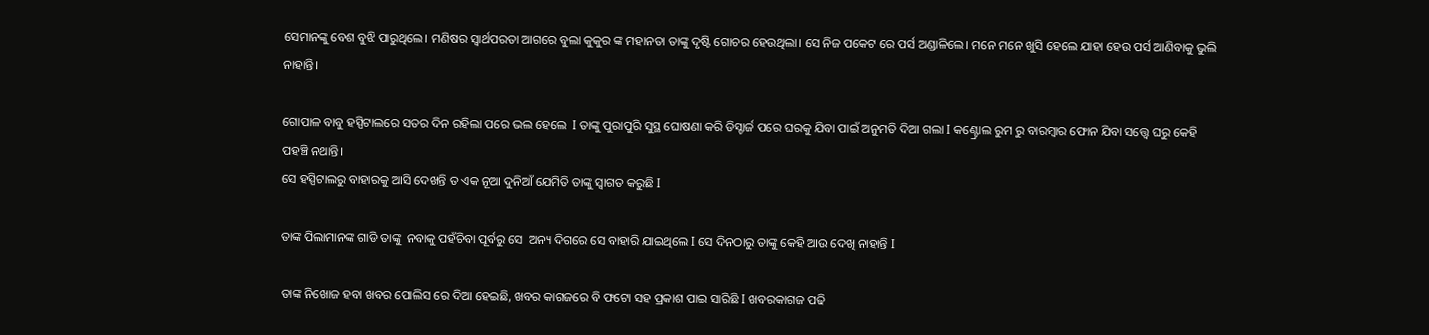ସେମାନଙ୍କୁ ବେଶ ବୁଝି ପାରୁଥିଲେ। ମଣିଷର ସ୍ବାର୍ଥପରତା ଆଗରେ ବୁଲା କୁକୁର ଙ୍କ ମହାନତା ତାଙ୍କୁ ଦୃଷ୍ଟି ଗୋଚର ହେଉଥିଲା। ସେ ନିଜ ପକେଟ ରେ ପର୍ସ ଅଣ୍ଡାଳିଲେ। ମନେ ମନେ ଖୁସି ହେଲେ ଯାହା ହେଉ ପର୍ସ ଆଣିବାକୁ ଭୁଲି ନାହାନ୍ତି।

ଗୋପାଳ ବାବୁ ହସ୍ପିଟାଲରେ ସତର ଦିନ ରହିଲା ପରେ ଭଲ ହେଲେ  I ତାଙ୍କୁ ପୁରାପୁରି ସୁସ୍ଥ ଘୋଷଣା କରି ଡିସ୍ଚାର୍ଜ ପରେ ଘରକୁ ଯିବା ପାଇଁ ଅନୁମତି ଦିଆ ଗଲା I କଣ୍ଟ୍ରୋଲ ରୁମ ରୁ ବାରମ୍ବାର ଫୋନ ଯିବା ସତ୍ତ୍ୱେ ଘରୁ କେହି ପହଞ୍ଚି ନଥାନ୍ତି।
ସେ ହସ୍ପିଟାଲରୁ ବାହାରକୁ ଆସି ଦେଖନ୍ତି ତ ଏକ ନୂଆ ଦୁନିଆଁ ଯେମିତି ତାଙ୍କୁ ସ୍ଵାଗତ କରୁଛି I

ତାଙ୍କ ପିଲାମାନଙ୍କ ଗାଡି ତାଙ୍କୁ  ନବାକୁ ପହଁଚିବା ପୂର୍ବରୁ ସେ  ଅନ୍ୟ ଦିଗରେ ସେ ବାହାରି ଯାଇଥିଲେ I ସେ ଦିନଠାରୁ ତାଙ୍କୁ କେହି ଆଉ ଦେଖି ନାହାନ୍ତି I

ତାଙ୍କ ନିଖୋଜ ହବା ଖବର ପୋଲିସ ରେ ଦିଆ ହେଇଛି, ଖବର କାଗଜରେ ବି ଫଟୋ ସହ ପ୍ରକାଶ ପାଇ ସାରିଛି I ଖବରକାଗଜ ପଢି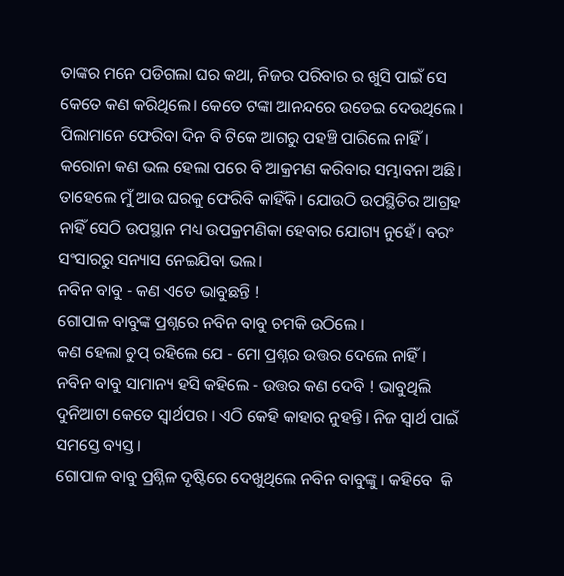ତାଙ୍କର ମନେ ପଡିଗଲା ଘର କଥା, ନିଜର ପରିବାର ର ଖୁସି ପାଇଁ ସେ କେତେ କଣ କରିଥିଲେ। କେତେ ଟଙ୍କା ଆନନ୍ଦରେ ଉଡେଇ ଦେଉଥିଲେ । ପିଲାମାନେ ଫେରିବା ଦିନ ବି ଟିକେ ଆଗରୁ ପହଞ୍ଚି ପାରିଲେ ନାହିଁ। କରୋନା କଣ ଭଲ ହେଲା ପରେ ବି ଆକ୍ରମଣ କରିବାର ସମ୍ଭାବନା ଅଛି। ତାହେଲେ ମୁଁ ଆଉ ଘରକୁ ଫେରିବି କାହିଁକି। ଯୋଉଠି ଉପସ୍ଥିତିର ଆଗ୍ରହ ନାହିଁ ସେଠି ଉପସ୍ଥାନ ମଧ୍ୟ ଉପକ୍ରମଣିକା ହେବାର ଯୋଗ୍ୟ ନୁହେଁ। ବରଂ ସଂସାରରୁ ସନ୍ୟାସ ନେଇଯିବା ଭଲ।
ନବିନ ବାବୁ - କଣ ଏତେ ଭାବୁଛନ୍ତି !
ଗୋପାଳ ବାବୁଙ୍କ ପ୍ରଶ୍ନରେ ନବିନ ବାବୁ ଚମକି ଉଠିଲେ ।
କଣ ହେଲା ଚୁପ୍ ରହିଲେ ଯେ - ମୋ ପ୍ରଶ୍ନର ଉତ୍ତର ଦେଲେ ନାହିଁ ।
ନବିନ ବାବୁ ସାମାନ୍ୟ ହସି କହିଲେ - ଉତ୍ତର କଣ ଦେବି ! ଭାବୁଥିଲି ଦୁନିଆଟା କେତେ ସ୍ଵାର୍ଥପର । ଏଠି କେହି କାହାର ନୁହନ୍ତି। ନିଜ ସ୍ଵାର୍ଥ ପାଇଁ ସମସ୍ତେ ବ୍ୟସ୍ତ ।
ଗୋପାଳ ବାବୁ ପ୍ରଶ୍ନିଳ ଦୃଷ୍ଟିରେ ଦେଖୁଥିଲେ ନବିନ ବାବୁଙ୍କୁ । କହିବେ  କି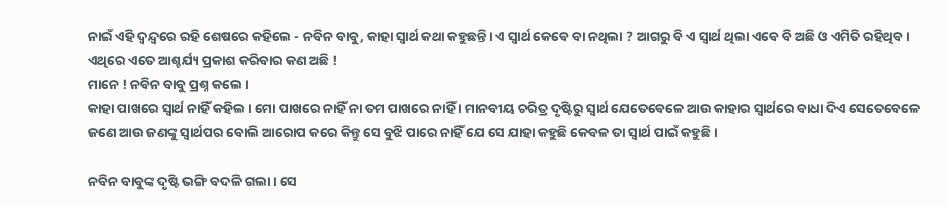ନାଇଁ ଏହି ଦ୍ଵନ୍ଦ୍ଵରେ ରହି ଶେଷରେ କହିଲେ - ନବିନ ବାବୁ, କାହା ସ୍ଵାର୍ଥ କଥା କହୁଛନ୍ତି। ଏ ସ୍ଵାର୍ଥ କେବେ ବା ନଥିଲା ? ଆଗରୁ ବି ଏ ସ୍ଵାର୍ଥ ଥିଲା ଏବେ ବି ଅଛି ଓ ଏମିତି ରହିଥିବ। ଏଥିରେ ଏତେ ଆଶ୍ଚର୍ଯ୍ୟ ପ୍ରକାଶ କରିବାର କଣ ଅଛି !
ମାନେ ! ନବିନ ବାବୁ ପ୍ରଶ୍ନ କଲେ ।
କାହା ପାଖରେ ସ୍ଵାର୍ଥ ନାହିଁ କହିଲ । ମୋ ପାଖରେ ନାହିଁ ନା ତମ ପାଖରେ ନାହିଁ । ମାନବୀୟ ଚରିତ୍ର ଦୃଷ୍ଟିରୁ ସ୍ଵାର୍ଥ ଯେତେବେଳେ ଆଉ କାହାର ସ୍ଵାର୍ଥରେ ବାଧା ଦିଏ ସେତେବେଳେ ଜଣେ ଆଉ ଜଣଙ୍କୁ ସ୍ଵାର୍ଥପର ବୋଲି ଆରୋପ କରେ କିନ୍ତୁ ସେ ବୁଝି ପାରେ ନାହିଁ ଯେ ସେ ଯାହା କହୁଛି କେବଳ ତା ସ୍ଵାର୍ଥ ପାଇଁ କହୁଛି ।

ନବିନ ବାବୁଙ୍କ ଦୃଷ୍ଟି ଭଙ୍ଗି ବଦଳି ଗଲା । ସେ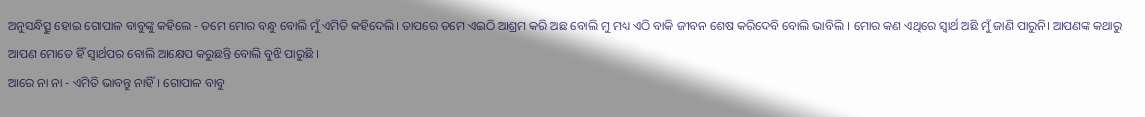ଅନୁସନ୍ଧିତ୍ସୁ ହୋଇ ଗୋପାଳ ବାବୁଙ୍କୁ କହିଲେ - ତମେ ମୋର ବନ୍ଧୁ ବୋଲି ମୁଁ ଏମିତି କହିଦେଲି। ତାପରେ ତମେ ଏଇଠି ଆଶ୍ରମ କରି ଅଛ ବୋଲି ମୁ ମଧ୍ୟ ଏଠି ବାକି ଜୀବନ ଶେଷ କରିଦେବି ବୋଲି ଭାବିଲି । ମୋର କଣ ଏଥିରେ ସ୍ଵାର୍ଥ ଅଛି ମୁଁ ଜାଣି ପାରୁନି। ଆପଣଙ୍କ କଥାରୁ ଆପଣ ମୋତେ ହିଁ ସ୍ଵାର୍ଥପର ବୋଲି ଆକ୍ଷେପ କରୁଛନ୍ତି ବୋଲି ବୁଝି ପାରୁଛି ।
ଆରେ ନା ନା - ଏମିତି ଭାବନ୍ତୁ ନାହିଁ। ଗୋପାଳ ବାବୁ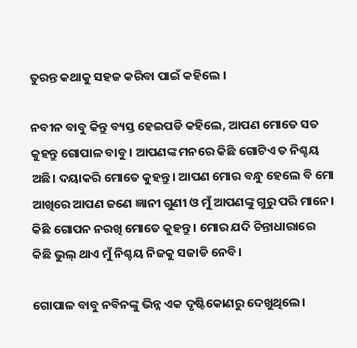ତୁରନ୍ତ କଥାକୁ ସହଜ କରିବା ପାଇଁ କହିଲେ ।

ନବୀନ ବାବୁ କିନ୍ତୁ ବ୍ୟସ୍ତ ହେଇପଡି କହିଲେ, ଆପଣ ମୋତେ ସତ କୁହନ୍ତୁ ଗୋପାଳ ବାବୁ । ଆପଣଙ୍କ ମନରେ କିଛି ଗୋଟିଏ ତ ନିଶ୍ଚୟ ଅଛି। ଦୟାକରି ମୋତେ କୁହନ୍ତୁ । ଆପଣ ମୋର ବନ୍ଧୁ ହେଲେ ବି ମୋ ଆଖିରେ ଆପଣ ଜଣେ ଜ୍ଞାନୀ ଗୁଣୀ ଓ ମୁଁ ଆପଣଙ୍କୁ ଗୁରୁ ପରି ମାନେ। କିଛି ଗୋପନ ନରଖି ମୋତେ କୁହନ୍ତୁ । ମୋର ଯଦି ଚିନ୍ତାଧାରାରେ କିଛି ଭୁଲ୍ ଥାଏ ମୁଁ ନିଶ୍ଚୟ ନିଜକୁ ସଜାଡି ନେବି।

ଗୋପାଳ ବାବୁ ନବିନଙ୍କୁ ଭିନ୍ନ ଏକ ଦୃଷ୍ଟିକୋଣରୁ ଦେଖୁଥିଲେ।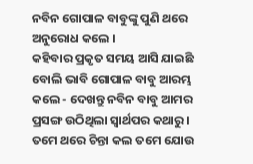ନବିନ ଗୋପାଳ ବାବୁଙ୍କୁ ପୁଣି ଥରେ ଅନୁରୋଧ କଲେ ।
କହିବାର ପ୍ରକୃତ ସମୟ ଆସି ଯାଇଛି ବୋଲି ଭାବି ଗୋପାଳ ବାବୁ ଆରମ୍ଭ କଲେ - ଦେଖନ୍ତୁ ନବିନ ବାବୁ ଆମର ପ୍ରସଙ୍ଗ ଉଠିଥିଲା ସ୍ଵାର୍ଥପର କଥାରୁ। ତମେ ଥରେ ଚିନ୍ତା କଲ ତମେ ଯୋଉ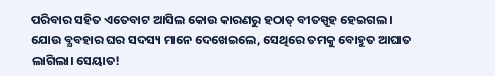ପରିବାର ସହିତ ଏତେବାଟ ଆସିଲ କୋଉ କାରଣରୁ ହଠାତ୍ ବୀତସ୍ପୃହ ହେଇଗଲ । ଯୋଉ ବ୍ଯବହାର ଘର ସଦସ୍ୟ ମାନେ ଦେଖେଇଲେ, ସେଥିରେ ତମକୁ ବୋହୁତ ଆଘାତ ଲାଗିଲା। ସେୟାତ!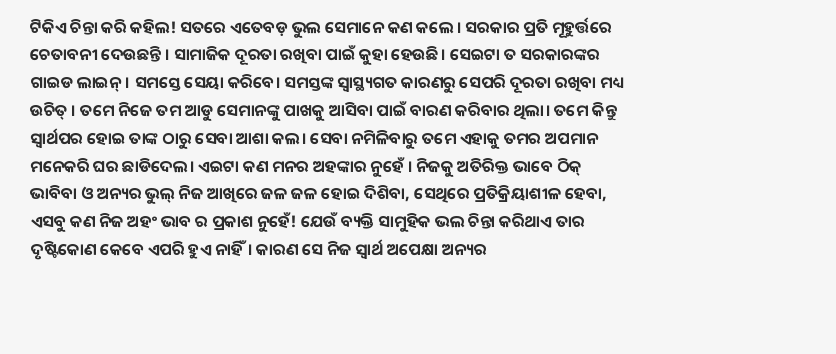ଟିକିଏ ଚିନ୍ତା କରି କହିଲ! ସତରେ ଏତେବଡ଼ ଭୁଲ ସେମାନେ କଣ କଲେ । ସରକାର ପ୍ରତି ମୂହୁର୍ତ୍ତରେ ଚେତାବନୀ ଦେଉଛନ୍ତି । ସାମାଜିକ ଦୂରତା ରଖିବା ପାଇଁ କୁହା ହେଉଛି। ସେଇଟା ତ ସରକାରଙ୍କର ଗାଇଡ ଲାଇନ୍। ସମସ୍ତେ ସେୟା କରିବେ। ସମସ୍ତଙ୍କ ସ୍ଵାସ୍ଥ୍ୟଗତ କାରଣରୁ ସେପରି ଦୂରତା ରଖିବା ମଧ୍ୟ ଉଚିତ୍ । ତମେ ନିଜେ ତମ ଆଡୁ ସେମାନଙ୍କୁ ପାଖକୁ ଆସିବା ପାଇଁ ବାରଣ କରିବାର ଥିଲା। ତମେ କିନ୍ତୁ ସ୍ଵାର୍ଥପର ହୋଇ ତାଙ୍କ ଠାରୁ ସେବା ଆଶା କଲ। ସେବା ନମିଳିବାରୁ ତମେ ଏହାକୁ ତମର ଅପମାନ ମନେକରି ଘର ଛାଡିଦେଲ। ଏଇଟା କଣ ମନର ଅହଙ୍କାର ନୁହେଁ । ନିଜକୁ ଅତିରିକ୍ତ ଭାବେ ଠିକ୍ ଭାବିବା ଓ ଅନ୍ୟର ଭୁଲ୍ ନିଜ ଆଖିରେ ଜଳ ଜଳ ହୋଇ ଦିଶିବା, ସେଥିରେ ପ୍ରତିକ୍ରିୟାଶୀଳ ହେବା, ଏସବୁ କଣ ନିଜ ଅହଂ ଭାବ ର ପ୍ରକାଶ ନୁହେଁ! ଯେଉଁ ବ୍ୟକ୍ତି ସାମୁହିକ ଭଲ ଚିନ୍ତା କରିଥାଏ ତାର ଦୃଷ୍ଟିକୋଣ କେବେ ଏପରି ହୁଏ ନାହିଁ। କାରଣ ସେ ନିଜ ସ୍ବାର୍ଥ ଅପେକ୍ଷା ଅନ୍ୟର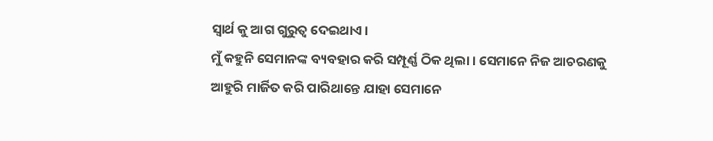ସ୍ଵାର୍ଥ କୁ ଆଗ ଗୁରୁତ୍ବ ଦେଇଥାଏ।
ମୁଁ କହୁନି ସେମାନଙ୍କ ବ୍ୟବହାର କରି ସମ୍ପୂର୍ଣ୍ଣ ଠିକ ଥିଲା। ସେମାନେ ନିଜ ଆଚରଣକୁ ଆହୁରି ମାର୍ଜିତ କରି ପାରିଥାନ୍ତେ ଯାହା ସେମାନେ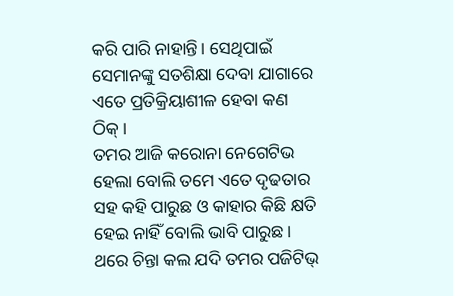କରି ପାରି ନାହାନ୍ତି। ସେଥିପାଇଁ ସେମାନଙ୍କୁ ସତଶିକ୍ଷା ଦେବା ଯାଗାରେ ଏତେ ପ୍ରତିକ୍ରିୟାଶୀଳ ହେବା କଣ ଠିକ୍।
ତମର ଆଜି କରୋନା ନେଗେଟିଭ ହେଲା ବୋଲି ତମେ ଏତେ ଦୃଢତାର ସହ କହି ପାରୁଛ ଓ କାହାର କିଛି କ୍ଷତି ହେଇ ନାହିଁ ବୋଲି ଭାବି ପାରୁଛ । ଥରେ ଚିନ୍ତା କଲ ଯଦି ତମର ପଜିଟିଭ୍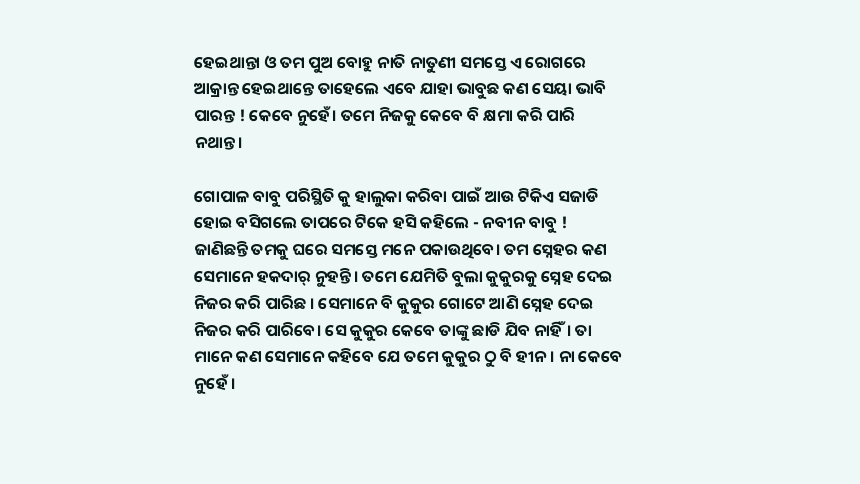ହେଇଥାନ୍ତା ଓ ତମ ପୁଅ ବୋହୁ ନାତି ନାତୁଣୀ ସମସ୍ତେ ଏ ରୋଗରେ ଆକ୍ରାନ୍ତ ହେଇଥାନ୍ତେ ତାହେଲେ ଏବେ ଯାହା ଭାବୁଛ କଣ ସେୟା ଭାବି ପାରନ୍ତ ! କେବେ ନୁହେଁ। ତମେ ନିଜକୁ କେବେ ବି କ୍ଷମା କରି ପାରି ନଥାନ୍ତ।

ଗୋପାଳ ବାବୁ ପରିସ୍ଥିତି କୁ ହାଲୁକା କରିବା ପାଇଁ ଆଉ ଟିକିଏ ସଜାଡି ହୋଇ ବସିଗଲେ ତାପରେ ଟିକେ ହସି କହିଲେ - ନବୀନ ବାବୁ ! ଜାଣିଛନ୍ତି ତମକୁ ଘରେ ସମସ୍ତେ ମନେ ପକାଉଥିବେ। ତମ ସ୍ନେହର କଣ ସେମାନେ ହକଦାର୍ ନୁହନ୍ତି । ତମେ ଯେମିତି ବୁଲା କୁକୁରକୁ ସ୍ନେହ ଦେଇ ନିଜର କରି ପାରିଛ । ସେମାନେ ବି କୁକୁର ଗୋଟେ ଆଣି ସ୍ନେହ ଦେଇ ନିଜର କରି ପାରିବେ। ସେ କୁକୁର କେବେ ତାଙ୍କୁ ଛାଡି ଯିବ ନାହିଁ। ତା ମାନେ କଣ ସେମାନେ କହିବେ ଯେ ତମେ କୁକୁର ଠୁ ବି ହୀନ। ନା କେବେ ନୁହେଁ ।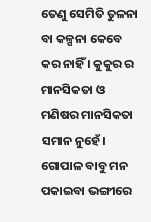ତେଣୁ ସେମିତି ତୁଳନା ବା କଳ୍ପନା କେବେ କର ନାହିଁ । କୁକୁର ର ମାନସିକତା ଓ ମଣିଷର ମାନସିକତା ସମାନ ନୁହେଁ।
ଗୋପାଳ ବାବୁ ମନ ପକାଇବା ଭଙ୍ଗୀରେ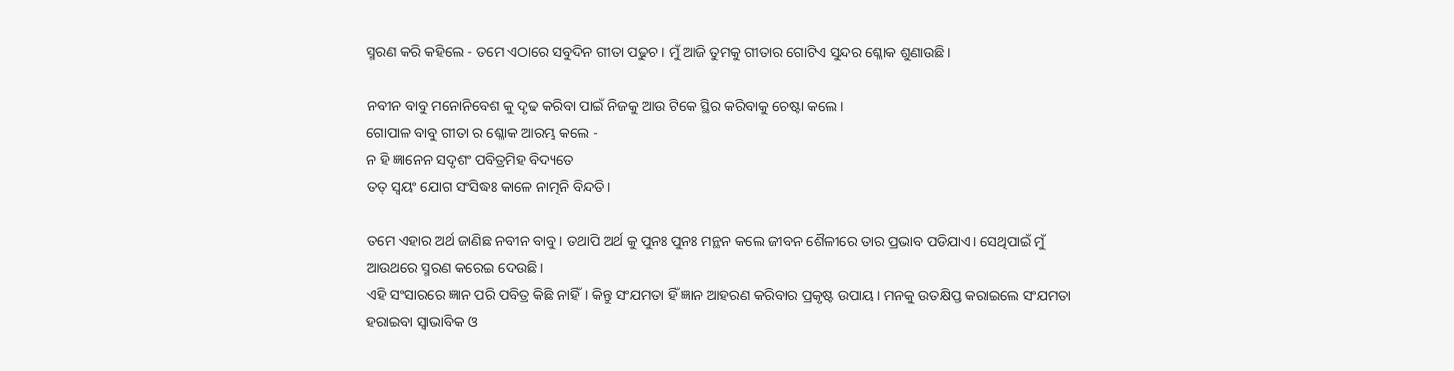ସ୍ମରଣ କରି କହିଲେ - ତମେ ଏଠାରେ ସବୁଦିନ ଗୀତା ପଢୁଚ। ମୁଁ ଆଜି ତୁମକୁ ଗୀତାର ଗୋଟିଏ ସୁନ୍ଦର ଶ୍ଳୋକ ଶୁଣାଉଛି।

ନବୀନ ବାବୁ ମନୋନିବେଶ କୁ ଦୃଢ କରିବା ପାଇଁ ନିଜକୁ ଆଉ ଟିକେ ସ୍ଥିର କରିବାକୁ ଚେଷ୍ଟା କଲେ।
ଗୋପାଳ ବାବୁ ଗୀତା ର ଶ୍ଳୋକ ଆରମ୍ଭ କଲେ -
ନ ହି ଜ୍ଞାନେନ ସଦୃଶଂ ପବିତ୍ରମିହ ବିଦ୍ୟତେ
ତତ୍ ସ୍ଵୟଂ ଯୋଗ ସଂସିଦ୍ଧଃ କାଳେ ନାତ୍ମନି ବିନ୍ଦତି।

ତମେ ଏହାର ଅର୍ଥ ଜାଣିଛ ନବୀନ ବାବୁ। ତଥାପି ଅର୍ଥ କୁ ପୁନଃ ପୁନଃ ମନ୍ଥନ କଲେ ଜୀବନ ଶୈଳୀରେ ତାର ପ୍ରଭାବ ପଡିଯାଏ। ସେଥିପାଇଁ ମୁଁ ଆଉଥରେ ସ୍ମରଣ କରେଇ ଦେଉଛି।
ଏହି ସଂସାରରେ ଜ୍ଞାନ ପରି ପବିତ୍ର କିଛି ନାହିଁ। କିନ୍ତୁ ସଂଯମତା ହିଁ ଜ୍ଞାନ ଆହରଣ କରିବାର ପ୍ରକୃଷ୍ଟ ଉପାୟ। ମନକୁ ଉତକ୍ଷିପ୍ତ କରାଇଲେ ସଂଯମତା ହରାଇବା ସ୍ଵାଭାବିକ ଓ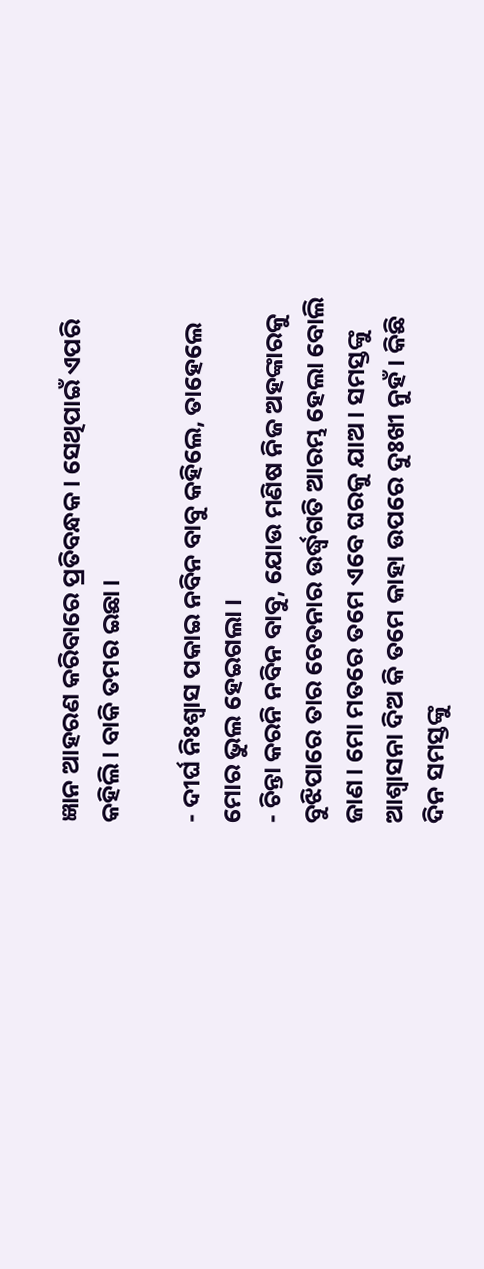ଜ୍ଞାନ ଆହରଣ କରିବାରେ ପ୍ରତିବନ୍ଧକ। ସେଥିପାଇଁ ଏପରି କହିଲି। ବାକି ତମର ଇଛା।

- ଦୀର୍ଘ ନିଃଶ୍ଵାସ ପକାଇ ନବିନ ବାବୁ କହିଲେ, ତାହେଲେ ମୋର ଭୁଲ ହେଇଗଲା ।
- ଚିନ୍ତା କରନି ନବିନ ବାବୁ, ଯୋଉ ମଣିଷ ନିଜ ଅହଙ୍କାରକୁ ବୁଝିପାରେ ତାର ଚେତନାର ଉର୍ଦ୍ଧ୍ଵଗତି ଆରମ୍ଭ ହେଲା ବୋଲି ଜାଣ। ମୋ ମତରେ ତମେ ଏବେ ଘରକୁ ଯାଅ। ସମସ୍ତଙ୍କୁ ଆଶ୍ଵାସନା ଦିଅ କି ତମେ କାହା ଉପରେ ଦୁଃଖୀ ନୁହଁ । କିଛି ଦିନ ସମସ୍ତଙ୍କୁ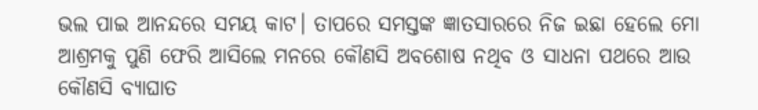ଭଲ ପାଇ ଆନନ୍ଦରେ ସମୟ କାଟ। ତାପରେ ସମସ୍ତଙ୍କ ଜ୍ଞାତସାରରେ ନିଜ ଇଛା ହେଲେ ମୋ ଆଶ୍ରମକୁ ପୁଣି ଫେରି ଆସିଲେ ମନରେ କୌଣସି ଅବଶୋଷ ନଥିବ ଓ ସାଧନା ପଥରେ ଆଉ କୌଣସି ବ୍ୟାଘାତ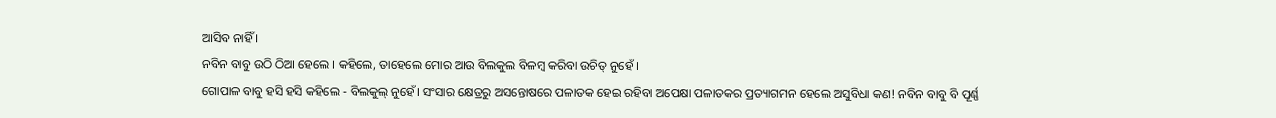ଆସିବ ନାହିଁ ।
ନବିନ ବାବୁ ଉଠି ଠିଆ ହେଲେ । କହିଲେ, ତାହେଲେ ମୋର ଆଉ ବିଲକୁଲ ବିଳମ୍ବ କରିବା ଉଚିତ୍ ନୁହେଁ ।
ଗୋପାଳ ବାବୁ ହସି ହସି କହିଲେ - ବିଲକୁଲ୍ ନୁହେଁ। ସଂସାର କ୍ଷେତ୍ରରୁ ଅସନ୍ତୋଷରେ ପଳାତକ ହେଇ ରହିବା ଅପେକ୍ଷା ପଳାତକର ପ୍ରତ୍ୟାଗମନ ହେଲେ ଅସୁବିଧା କଣ! ନବିନ ବାବୁ ବି ପୂର୍ଣ୍ଣ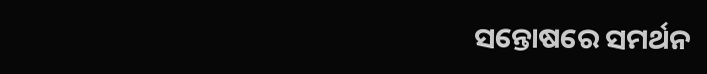ସନ୍ତୋଷରେ ସମର୍ଥନ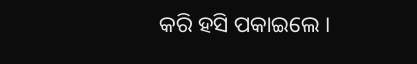କରି ହସି ପକାଇଲେ ।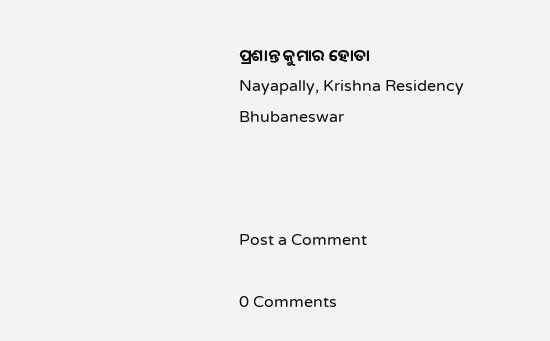ପ୍ରଶାନ୍ତ କୁମାର ହୋତା
Nayapally, Krishna Residency
Bhubaneswar



Post a Comment

0 Comments